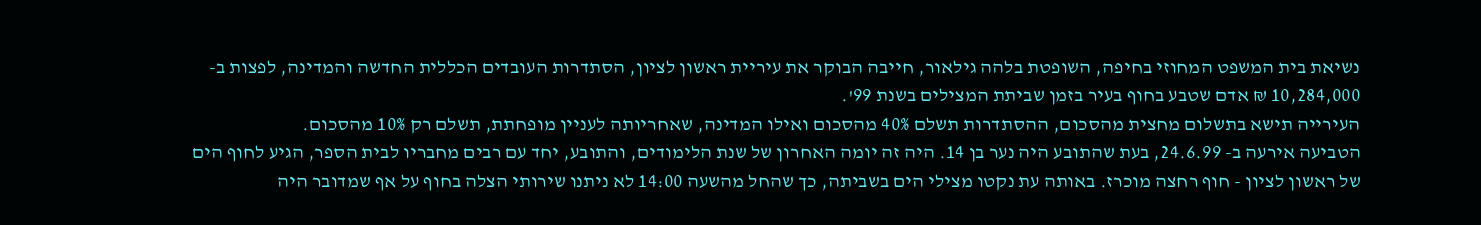נשיאת בית המשפט המחוזי בחיפה, השופטת בלהה גילאור, חייבה הבוקר את עיריית ראשון לציון, הסתדרות העובדים הכללית החדשה והמדינה, לפצות ב- 10,284,000 ₪ אדם שטבע בחוף בעיר בזמן שביתת המצילים בשנת 99'.
העירייה תישא בתשלום מחצית מהסכום, ההסתדרות תשלם 40% מהסכום ואילו המדינה, שאחריותה לעניין מופחתת, תשלם רק 10% מהסכום.
הטביעה אירעה ב- 24.6.99, בעת שהתובע היה נער בן 14. היה זה יומה האחרון של שנת הלימודים, והתובע, יחד עם רבים מחבריו לבית הספר, הגיע לחוף הים של ראשון לציון - חוף רחצה מוכרז. באותה עת נקטו מצילי הים בשביתה, כך שהחל מהשעה 14:00 לא ניתנו שירותי הצלה בחוף על אף שמדובר היה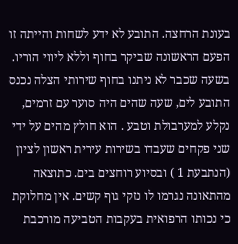בעונת הרחצה. התובע לא ידע לשחות והייתה זו הפעם הראשונה שביקר בחוף וללא ליווי הוריו.
בשעה שכבר לא ניתנו בחוף שירותי הצלה נכנס התובע לים, שעה שהים היה סוער עם זרמים, נקלע למערבולת וטבע . הוא חולץ מהים על ידי שני פקחים שעבדו בשירות עירית ראשון לציון (הנתבעת 1 ) ובסיוע רוחצים בים. כתוצאה מהתאונה נגרמו לו נזקי גוף קשים. אין מחלוקת כי נכותו הרפואית בעקבות הטביעה מורכבת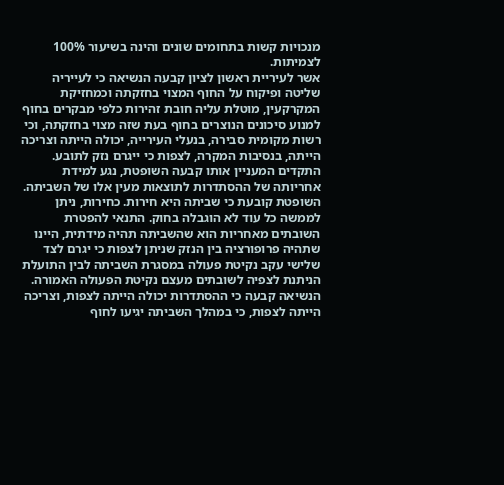מנכויות קשות בתחומים שונים והינה בשיעור 100% לצמיתות.
אשר לעיריית ראשון לציון קבעה הנשיאה כי לעייריה שליטה ופיקוח על החוף המצוי בחזקתה וכמחזיקת המקרקעין, מוטלת עליה חובת זהירות כלפי מבקרים בחוף למנוע סיכונים הנוצרים בחוף בעת שזה מצוי בחזקתה, וכי רשות מקומית סבירה, בנעלי העירייה, יכולה הייתה וצריכה הייתה, בנסיבות המקרה, לצפות כי ייגרם נזק לתובע.
התקדים המעניין אותו קבעה השופטת, נגע למידת אחריותה של ההסתדרות לתוצאות מעין אלו של השביתה. השופטת קובעת כי שביתה היא חירות. כחירות, ניתן לממשה כל עוד לא הוגבלה בחוק. התנאי להפטרת השובתים מאחריות הוא שהשביתה תהיה מידתית, היינו שתהיה פרופורציה בין הנזק שניתן לצפות כי יגרם לצד שלישי עקב נקיטת פעולה במסגרת השביתה לבין התועלת הניתנת לצפיה לשובתים מעצם נקיטת הפעולה האמורה.
הנשיאה קבעה כי ההסתדרות יכולה הייתה לצפות, וצריכה הייתה לצפות, כי במהלך השביתה יגיעו לחוף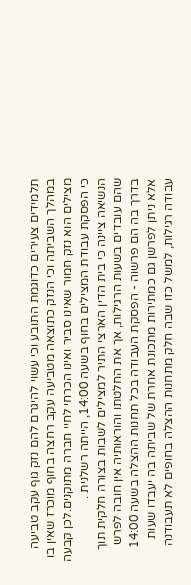תלמידים צעירים כדוגמת התובע וכי עשוי להיגרם להם נזק גוף עקב טביעה במהלך השביתה וכי הנזק כתוצאה מטביעה עקב רחצה בחוף מוכרז שאין בו מצילים הוא נזק חמור שאינו סביר ואינו הכרחי לחיי חברה מתוקנים.לכן קבעה כי הפסקת עבודת המצילים בחוף בשעה 14:00, הייתה רשלנית .
הנשיאה ציינה כי בית הדין הארצי התיר למצילים לשבות בצורה חלקית תוך שהם עובדים בשעות הרגילות, אך את החלטתו והוראותיה אין חובה לפרש בדרך בה הם פרשוה - הפסקת העבודה בכל תחנות ההצלה בשעה 14:00 אלא ניתן לפרשן גם כמתירות מתכונת אחרת של שביתה בה יעבדו שעות עבודה רגילות, למשל כזו שבה חלק מתחנות ההצלה בחופים לא תעבודנה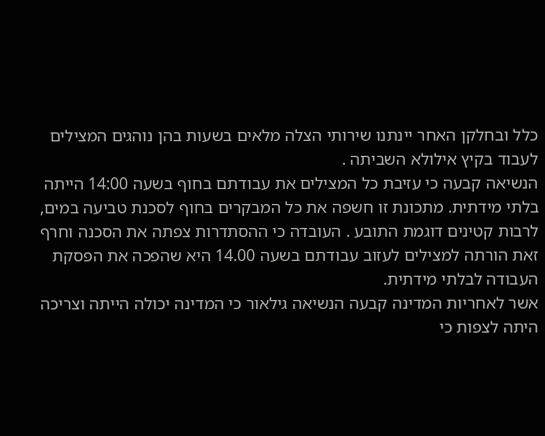כלל ובחלקן האחר יינתנו שירותי הצלה מלאים בשעות בהן נוהגים המצילים לעבוד בקיץ אילולא השביתה .
הנשיאה קבעה כי עזיבת כל המצילים את עבודתם בחוף בשעה 14:00 הייתה בלתי מידתית. מתכונת זו חשפה את כל המבקרים בחוף לסכנת טביעה במים, לרבות קטינים דוגמת התובע . העובדה כי ההסתדרות צפתה את הסכנה וחרף זאת הורתה למצילים לעזוב עבודתם בשעה 14.00 היא שהפכה את הפסקת העבודה לבלתי מידתית.
אשר לאחריות המדינה קבעה הנשיאה גילאור כי המדינה יכולה הייתה וצריכה היתה לצפות כי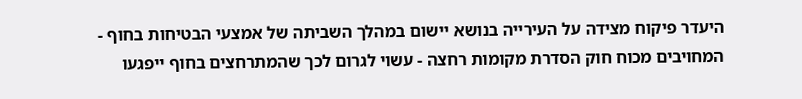היעדר פיקוח מצידה על העירייה בנושא יישום במהלך השביתה של אמצעי הבטיחות בחוף - המחויבים מכוח חוק הסדרת מקומות רחצה - עשוי לגרום לכך שהמתרחצים בחוף ייפגעו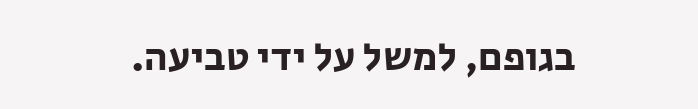בגופם, למשל על ידי טביעה.